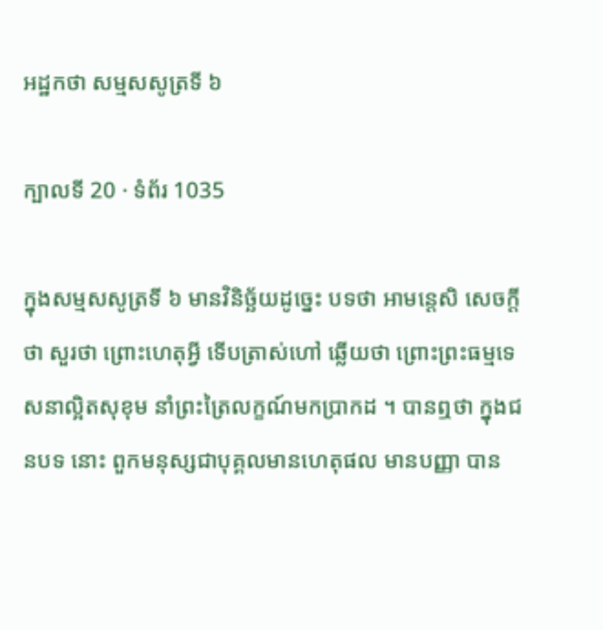អដ្ឋកថា សម្មសសូត្រទី ៦

ក្បាលទី 20 · ទំព័រ 1035

ក្នុងសម្មសសូត្រទី ៦ មានវិនិច្ឆ័យដូច្នេះ បទថា អាមន្តេសិ សេចក្តីថា សួរថា ព្រោះហេតុអ្វី ទើបត្រាស់ហៅ ឆ្លើយថា ព្រោះព្រះធម្មទេសនាល្អិតសុខុម នាំព្រះត្រៃលក្ខណ៍មកប្រាកដ ។ បានឮថា ក្នុងជនបទ នោះ ពួកមនុស្សជាបុគ្គលមានហេតុផល មានបញ្ញា បាន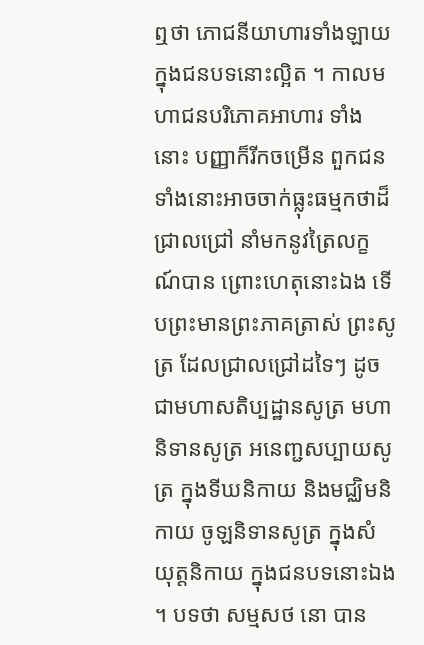ឮថា ភោជនីយាហារទាំងឡាយក្នុងជនបទនោះល្អិត ។ កាលមហាជនបរិភោគអាហារ ទាំងនោះ បញ្ញាក៏រីកចម្រើន ពួកជនទាំងនោះអាចចាក់ធ្លុះធម្មកថាដ៏ជ្រាលជ្រៅ នាំមកនូវត្រៃលក្ខណ៍បាន ព្រោះហេតុនោះឯង ទើបព្រះមានព្រះភាគត្រាស់ ព្រះសូត្រ ដែលជ្រាលជ្រៅដទៃៗ ដូចជាមហាសតិប្បដ្ឋានសូត្រ មហានិទានសូត្រ អនេញ្ជសប្បាយសូត្រ ក្នុងទីឃនិកាយ និងមជ្ឈិមនិកាយ ចូឡនិទានសូត្រ ក្នុងសំយុត្តនិកាយ ក្នុងជនបទនោះឯង ។ បទថា សម្មសថ នោ បាន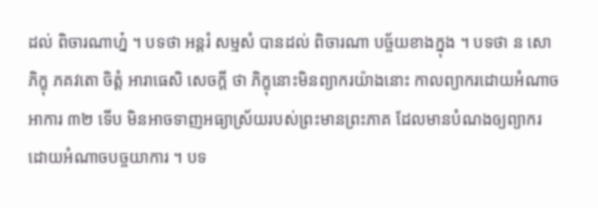ដល់ ពិចារណាហ្ន៎ ។ បទថា អន្តរំ សម្មសំ បានដល់ ពិចារណា បច្ច័យខាងក្នុង ។ បទថា ន សោ ភិក្ខុ ភគវតោ ចិត្តំ អារាធេសិ សេចក្តី ថា ភិក្ខុនោះមិនព្យាករយ៉ាងនោះ កាលព្យាករដោយអំណាចអាការ ៣២ ទើប មិនអាចទាញអធ្យាស្រ័យរបស់ព្រះមានព្រះភាគ ដែលមានបំណងឲ្យព្យាករ ដោយអំណាចបច្ចយាការ ។ បទ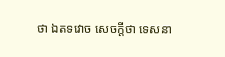ថា ឯតទវោច សេចក្តីថា ទេសនា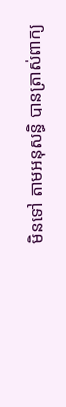មិនទៅ តាមអនុសន្ធិ បានត្រាស់ពាក្យ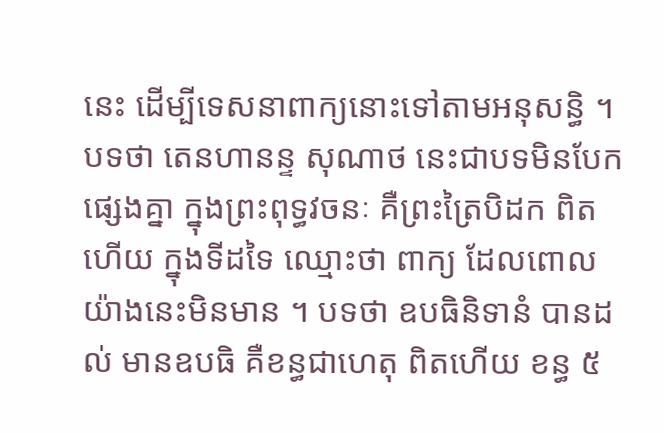នេះ ដើម្បីទេសនាពាក្យនោះទៅតាមអនុសន្ធិ ។ បទថា តេនហានន្ទ សុណាថ នេះជាបទមិនបែកផ្សេងគ្នា ក្នុងព្រះពុទ្ធវចនៈ គឺព្រះត្រៃបិដក ពិតហើយ ក្នុងទីដទៃ ឈ្មោះថា ពាក្យ ដែលពោលយ៉ាងនេះមិនមាន ។ បទថា ឧបធិនិទានំ បានដល់ មានឧបធិ គឺខន្ធជាហេតុ ពិតហើយ ខន្ធ ៥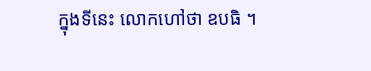ក្នុងទីនេះ លោកហៅថា ឧបធិ ។